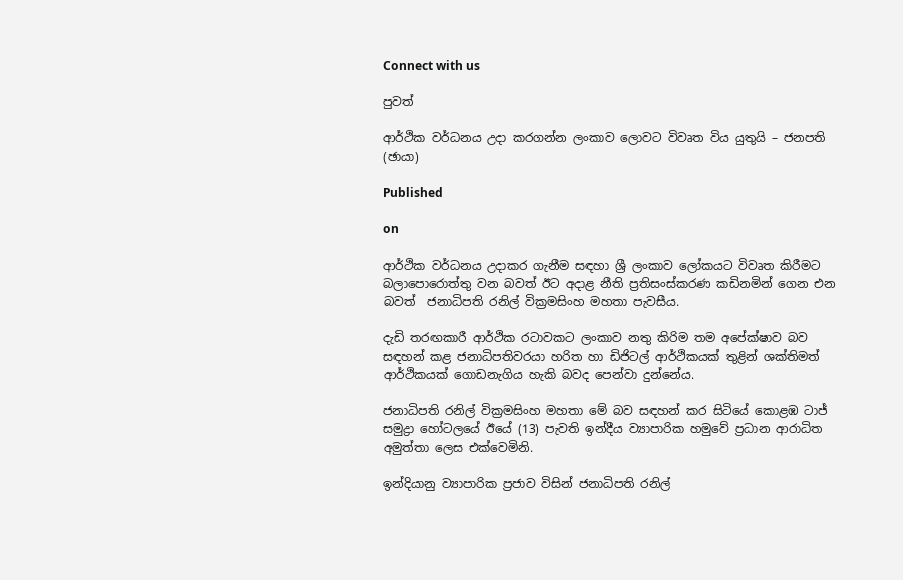Connect with us

පුවත්

ආර්ථික වර්ධනය උදා කරගන්න ලංකාව ලොවට විවෘත විය යුතුයි – ජනපති (ඡායා)

Published

on

ආර්ථික වර්ධනය උදාකර ගැනීම සඳහා ශ්‍රී ලංකාව ලෝකයට විවෘත කිරීමට බලාපොරොත්තු වන බවත් ඊට අදාළ නීති ප්‍රතිසංස්කරණ කඩිනමින් ගෙන එන බවත්  ජනාධිපති රනිල් වික්‍රමසිංහ මහතා පැවසීය.

දැඩි තරඟකාරී ආර්ථික රටාවකට ලංකාව නතු කිරිම තම අපේක්ෂාව බව සඳහන් කළ ජනාධිපතිවරයා හරිත හා ඩිජිටල් ආර්ථිකයක් තුළින් ශක්තිමත් ආර්ථිකයක් ගොඩනැගිය හැකි බවද පෙන්වා දුන්නේය.

ජනාධිපති රනිල් වික්‍රමසිංහ මහතා මේ බව සඳහන් කර සිටියේ කොළඹ ටාජ් සමුද්‍රා හෝටලයේ ඊයේ (13) පැවති ඉන්දීය ව්‍යාපාරික හමුවේ ප්‍රධාන ආරාධිත අමුත්තා ලෙස එක්වෙමිනි.

ඉන්දියානු ව්‍යාපාරික ප්‍රජාව විසින් ජනාධිපති රනිල්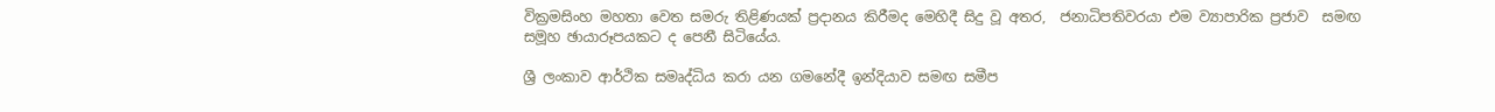වික්‍රමසිංහ මහතා වෙත සමරු තිළිණයක් ප්‍රදානය කිරීමද මෙහිදී සිදු වූ අතර,  ජනාධිපතිවරයා එම ව්‍යාපාරික ප්‍රජාව  සමඟ සමූහ ඡායාරූපයකට ද පෙනී සිටියේය.

ශ්‍රී ලංකාව ආර්ථික සමෘද්ධිය කරා යන ගමනේදී ඉන්දියාව සමඟ සමීප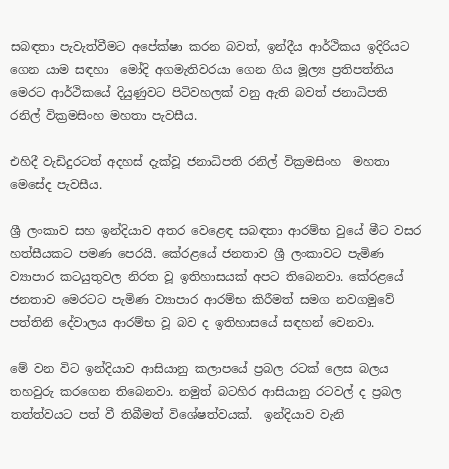සබඳතා පැවැත්වීමට අපේක්ෂා කරන බවත්, ඉන්දීය ආර්ථිකය ඉදිරියට ගෙන යාම සඳහා  මෝදි අගමැතිවරයා ගෙන ගිය මූල්‍ය ප්‍රතිපත්තිය මෙරට ආර්ථිකයේ දියුණුවට පිටිවහලක් වනු ඇති බවත් ජනාධිපති රනිල් වික්‍රමසිංහ මහතා පැවසීය.

එහිදී වැඩිදුරටත් අදහස් දැක්වූ ජනාධිපති රනිල් වික්‍රමසිංහ  මහතා මෙසේද පැවසීය.

ශ්‍රී ලංකාව සහ ඉන්දියාව අතර වෙළෙඳ සබඳතා ආරම්භ වුයේ මීට වසර හත්සීයකට පමණ පෙරයි. කේරළයේ ජනතාව ශ්‍රී ලංකාවට පැමිණ  ව්‍යාපාර කටයුතුවල නිරත වූ ඉතිහාසයක් අපට තිබෙනවා. කේරළයේ ජනතාව මෙරටට පැමිණ ව්‍යාපාර ආරම්භ කිරීමත් සමග නවගමුවේ පත්තිනි දේවාලය ආරම්භ වූ බව ද ඉතිහාසයේ සඳහන් වෙනවා.

මේ වන විට ඉන්දියාව ආසියානු කලාපයේ ප්‍රබල රටක් ලෙස බලය තහවුරු කරගෙන තිබෙනවා. නමුත් බටහිර ආසියානු රටවල් ද ප්‍රබල තත්ත්වයට පත් වී තිබීමත් විශේෂත්වයක්.  ඉන්දියාව වැනි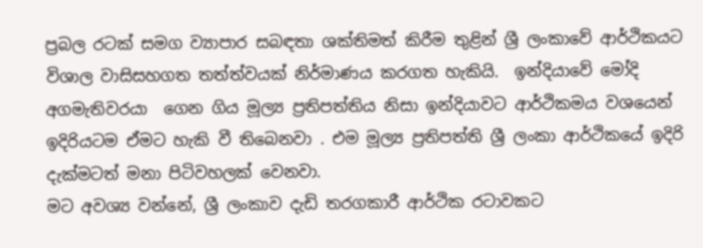ප්‍රබල රටක් සමග ව්‍යාපාර සබඳතා ශක්තිමත් කිරීම තුළින් ශ්‍රී ලංකාවේ ආර්ථිකයට විශාල වාසිසහගත තත්ත්වයක් නිර්මාණය කරගත හැකියි.  ඉන්දියාවේ මෝදි අගමැතිවරයා  ගෙන ගිය මූල්‍ය ප්‍රතිපත්තිය නිසා ඉන්දියාවට ආර්ථිකමය වශයෙන්  ඉදිරියටම ඒමට හැකි වී තිබෙනවා . එම මූල්‍ය ප්‍රතිපත්ති ශ්‍රී ලංකා ආර්ථිකයේ ඉදිරි දැක්මටත් මනා පිටිවහලක් වෙනවා.
මට අවශ්‍ය වන්නේ, ශ්‍රී ලංකාව දැඩි තරගකාරී ආර්ථික රටාවකට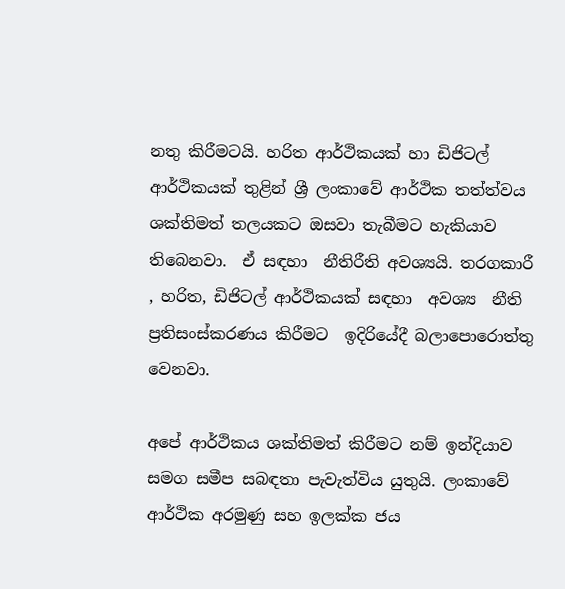නතු කිරීමටයි. හරිත ආර්ථිකයක් හා ඩිජිටල් ආර්ථිකයක් තුළින් ශ්‍රී ලංකාවේ ආර්ථික තත්ත්වය ශක්තිමත් තලයකට ඔසවා තැබීමට හැකියාව තිබෙනවා.  ඒ සඳහා  නීතිරීති අවශ්‍යයි. තරගකාරී , හරිත, ඩිජිටල් ආර්ථිකයක් සඳහා  අවශ්‍ය  නීති ප්‍රතිසංස්කරණය කිරීමට  ඉදිරියේදී බලාපොරොත්තු වෙනවා.

අපේ ආර්ථිකය ශක්තිමත් කිරීමට නම් ඉන්දියාව සමග සමීප සබඳතා පැවැත්විය යුතුයි. ලංකාවේ ආර්ථික අරමුණු සහ ඉලක්ක ජය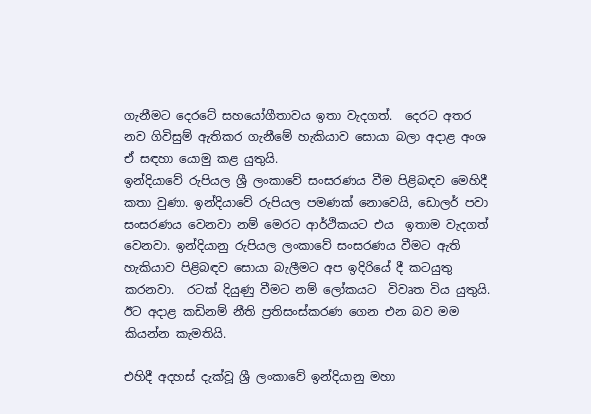ගැනීමට දෙරටේ සහයෝගීතාවය ඉතා වැදගත්.  දෙරට අතර නව ගිවිසුම් ඇතිකර ගැනීමේ හැකියාව සොයා බලා අදාළ අංශ ඒ සඳහා යොමු කළ යුතුයි.
ඉන්දියාවේ රුපියල ශ්‍රී ලංකාවේ සංසරණය වීම පිළිබඳව මෙහිදී කතා වුණා. ඉන්දියාවේ රුපියල පමණක් නොවෙයි, ඩොලර් පවා සංසරණය වෙනවා නම් මෙරට ආර්ථිකයට එය  ඉතාම වැදගත් වෙනවා. ඉන්දියානු රුපියල ලංකාවේ සංසරණය වීමට ඇති හැකියාව පිළිබඳව සොයා බැලීමට අප ඉදිරියේ දී කටයුතු කරනවා.  රටක් දියුණු වීමට නම් ලෝකයට  විවෘත විය යුතුයි. ඊට අදාළ කඩිනම් නීති ප්‍රතිසංස්කරණ ගෙන එන බව මම කියන්න කැමතියි.

එහිදී අදහස් දැක්වූ ශ්‍රී ලංකාවේ ඉන්දියානු මහා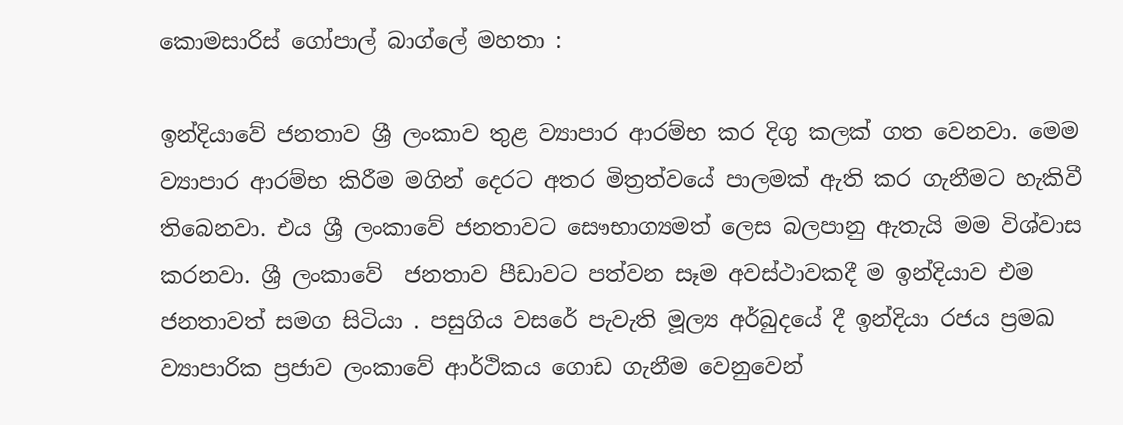කොමසාරිස් ගෝපාල් බාග්ලේ මහතා :

ඉන්දියාවේ ජනතාව ශ්‍රී ලංකාව තුළ ව්‍යාපාර ආරම්භ කර දිගු කලක් ගත වෙනවා. මෙම  ව්‍යාපාර ආරම්භ කිරීම මගින් දෙරට අතර මිත්‍රත්වයේ පාලමක් ඇති කර ගැනීමට හැකිවී තිබෙනවා. එය ශ්‍රී ලංකාවේ ජනතාවට සෞභාග්‍යමත් ලෙස බලපානු ඇතැයි මම විශ්වාස කරනවා. ශ්‍රී ලංකාවේ  ජනතාව පීඩාවට පත්වන සෑම අවස්ථාවකදී ම ඉන්දියාව එම ජනතාවත් සමග සිටියා . පසුගිය වසරේ පැවැති මූල්‍ය අර්බුදයේ දී ඉන්දියා රජය ප්‍රමඛ ව්‍යාපාරික ප්‍රජාව ලංකාවේ ආර්ථිකය ගොඩ ගැනීම වෙනුවෙන්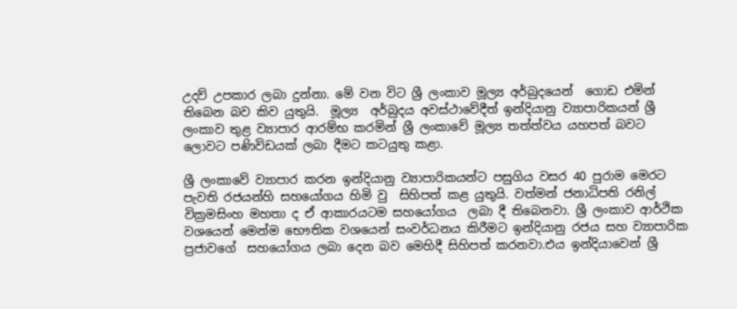උදව් උපකාර ලබා දුන්නා. මේ වන විට ශ්‍රී ලංකාව මූල්‍ය අර්බුදයෙන්  ගොඩ එමින් තිබෙන බව කිව යුතුයි.  මූල්‍ය  අර්බුදය අවස්ථාවේදීත් ඉන්දියානු ව්‍යාපාරිකයන් ශ්‍රී ලංකාව තුළ ව්‍යාපාර ආරම්භ කරමින් ශ්‍රී ලංකාවේ මූල්‍ය තත්ත්වය යහපත් බවට ලොවට පණිවිඩයක් ලබා දීමට කටයුතු කළා.

ශ්‍රී ලංකාවේ ව්‍යාපාර කරන ඉන්දියානු ව්‍යාපාරිකයන්ට පසුගිය වසර 40 පුරාම මෙරට පැවති රජයන්හි සහයෝගය හිමි වු  සිහිපත් කළ යුතුයි. වත්මන් ජනාධිපති රනිල් වික්‍රමසිංහ මහතා ද ඒ ආකාරයටම සහයෝගය  ලබා දී තිබෙනවා. ශ්‍රී ලංකාව ආර්ථික වශයෙන් මෙන්ම භෞතික වශයෙන් සංවර්ධනය කිරීමට ඉන්දියානු රජය සහ ව්‍යාපාරික  ප්‍රජාවගේ  සහයෝගය ලබා දෙන බව මෙහිදී සිහිපත් කරනවා.එය ඉන්දියාවෙන් ශ්‍රී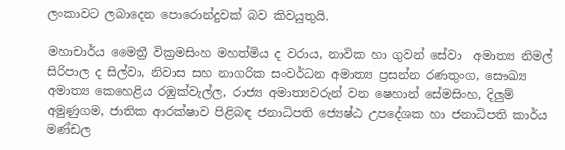ලංකාවට ලබාදෙන පොරොන්දුවක් බව කිවයුතුයි.

මහාචාර්ය මෛත්‍රී වික්‍රමසිංහ මහත්මිය ද වරාය, නාවික හා ගුවන් සේවා  අමාත්‍ය නිමල් සිරිපාල ද සිල්වා, නිවාස සහ නාගරික සංවර්ධන අමාත්‍ය ප්‍රසන්න රණතුංග, සෞඛ්‍ය අමාත්‍ය කෙහෙළිය රඹුක්වැල්ල, රාජ්‍ය අමාත්‍යවරුන් වන ෂෙහාන් සේමසිංහ, දිලුම් අමුණුගම, ජාතික ආරක්ෂාව පිළිබඳ ජනාධිපති ජ්‍යෙෂ්ඨ උපදේශක හා ජනාධිපති කාර්ය මණ්ඩල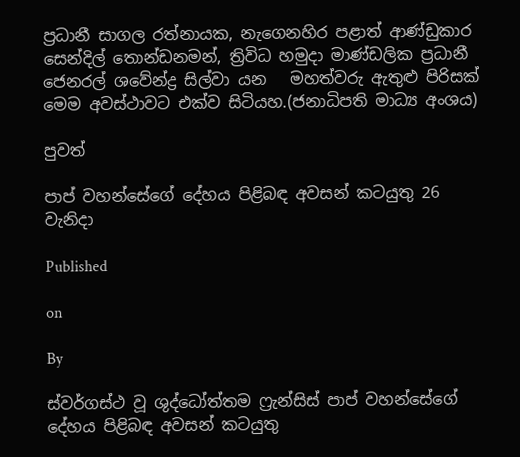ප්‍රධානී සාගල රත්නායක, නැගෙනහිර පළාත් ආණ්ඩුකාර සෙන්දිල් තොන්ඩනමන්, ත්‍රිවිධ හමුදා මාණ්ඩලික ප්‍රධානී ජෙනරල් ශවේන්ද්‍ර සිල්වා යන   මහත්වරු ඇතුළු පිරිසක් මෙම අවස්ථාවට එක්ව සිටියහ.(ජනාධිපති මාධ්‍ය අංශය)

පුවත්

පාප් වහන්සේගේ දේහය පිළිබඳ අවසන් කටයුතු 26 වැනිදා

Published

on

By

ස්වර්ගස්ථ වූ ශුද්ධෝත්තම ෆ්‍රැන්සිස් පාප් වහන්සේගේ දේහය පිළිබඳ අවසන් කටයුතු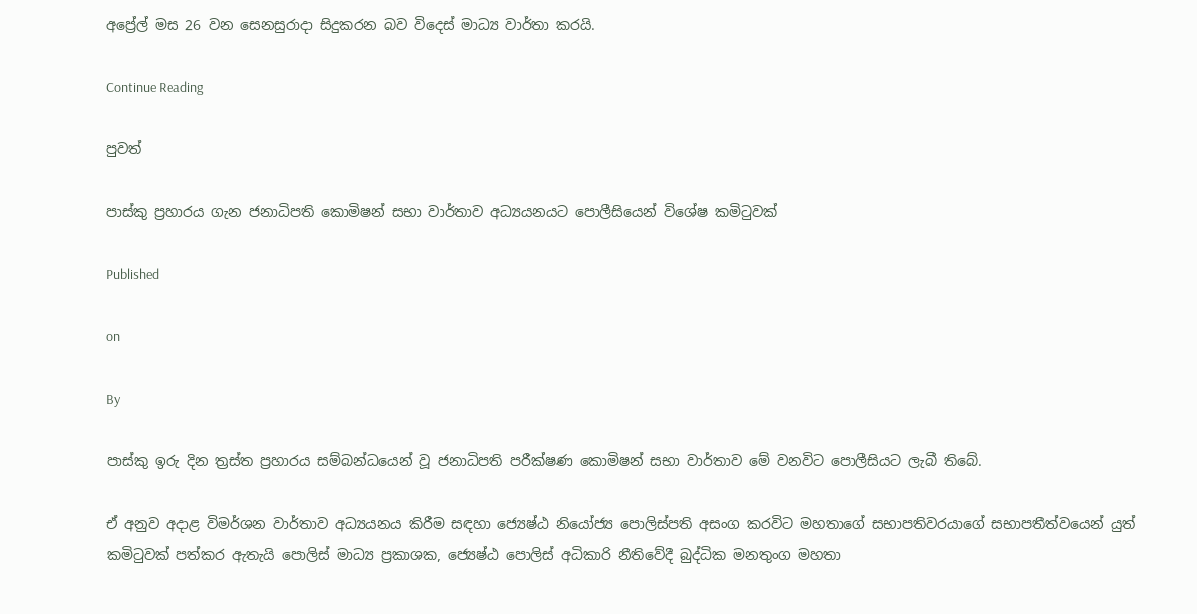අප්‍රේල් මස 26 වන සෙනසුරාදා සිදුකරන බව විදෙස් මාධ්‍ය වාර්තා කරයි.

Continue Reading

පුවත්

පාස්කු ප්‍රහාරය ගැන ජනාධිපති කොමිෂන් සභා වාර්තාව අධ්‍යයනයට පොලීසියෙන් විශේෂ කමිටුවක්

Published

on

By

පාස්කු ඉරු දින ත්‍රස්ත ප්‍රහාරය සම්බන්ධයෙන් වූ ජනාධිපති පරීක්ෂණ කොමිෂන් සභා වාර්තාව මේ වනවිට පොලීසියට ලැබී තිබේ.

ඒ අනුව අදාළ විමර්ශන වාර්තාව අධ්‍යයනය කිරීම සඳහා ජ්‍යෙෂ්ඨ නියෝජ්‍ය පොලිස්පති අසංග කරවිට මහතාගේ සභාපතිවරයාගේ සභාපතීත්වයෙන් යුත් කමිටුවක් පත්කර ඇතැයි පොලිස් මාධ්‍ය ප්‍රකාශක, ජ්‍යෙෂ්ඨ පොලිස් අධිකාරි නීතිවේදී බුද්ධික මනතුංග මහතා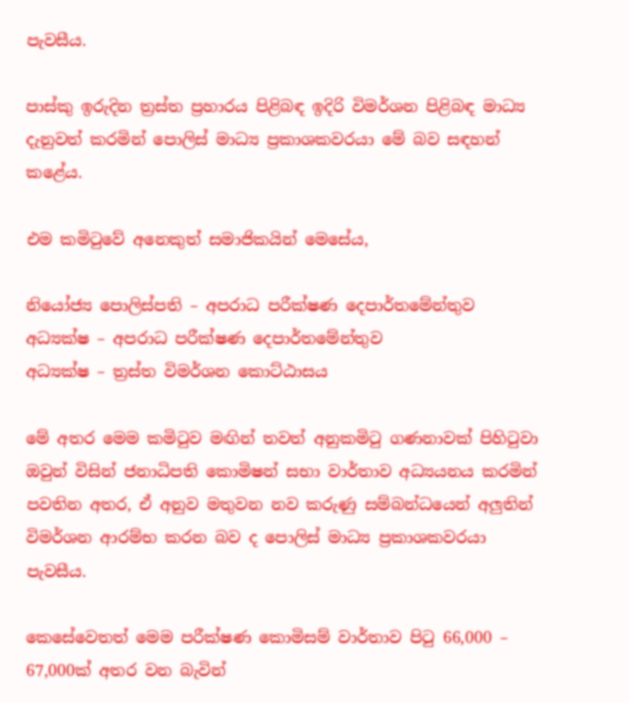පැවසීය.

පාස්කු ඉරුදින ත්‍රස්ත ප්‍රහාරය පිළිබඳ ඉදිරි විමර්ශන පිළිබඳ මාධ්‍ය දැනුවත් කරමින් පොලිස් මාධ්‍ය ප්‍රකාශකවරයා මේ බව සඳහන් කළේය.

එම කමිටුවේ අනෙකුත් සමාජිකයින් මෙසේය,

නියෝජ්‍ය පොලිස්පති – අපරාධ පරීක්ෂණ දෙපාර්තමේන්තුව
අධ්‍යක්ෂ – අපරාධ පරීක්ෂණ දෙපාර්තමේන්තුව
අධ්‍යක්ෂ – ත්‍රස්ත විමර්ශන කොට්ඨාසය

මේ අතර මෙම කමිටුව මඟින් තවත් අනුකමිටු ගණනාවක් පිහිටුවා ඔවුන් විසින් ජනාධිපති කොමිෂන් සභා වාර්තාව අධ්‍යයනය කරමින් පවතින අතර, ඒ අනුව මතුවන නව කරුණු සම්බන්ධයෙන් අලුතින් විමර්ශන ආරම්භ කරන බව ද පොලිස් මාධ්‍ය ප්‍රකාශකවරයා පැවසීය.

කෙසේවෙතත් මෙම පරීක්ෂණ කොමිසම් වාර්තාව පිටු 66,000 – 67,000ක් අතර වන බැවින්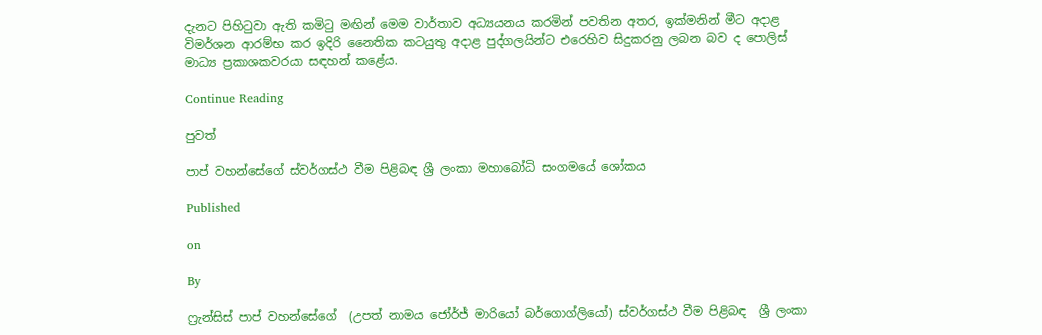දැනට පිහිටුවා ඇති කමිටු මඟින් මෙම වාර්තාව අධ්‍යයනය කරමින් පවතින අතර, ඉක්මනින් මීට අදාළ විමර්ශන ආරම්භ කර ඉදිරි නෛතික කටයුතු අදාළ පුද්ගලයින්ට එරෙහිව සිදුකරනු ලබන බව ද පොලිස් මාධ්‍ය ප්‍රකාශකවරයා සඳහන් කළේය.

Continue Reading

පුවත්

පාප් වහන්සේගේ ස්වර්ගස්ථ වීම පිළිබඳ ශ්‍රී ලංකා මහාබෝධි සංගමයේ ශෝකය

Published

on

By

ෆ්‍රැන්සිස් පාප් වහන්සේගේ  (උපත් නාමය ජෝර්ජ් මාරියෝ බර්ගොග්ලියෝ) ස්වර්ගස්ථ වීම පිළිබඳ  ශ්‍රී ලංකා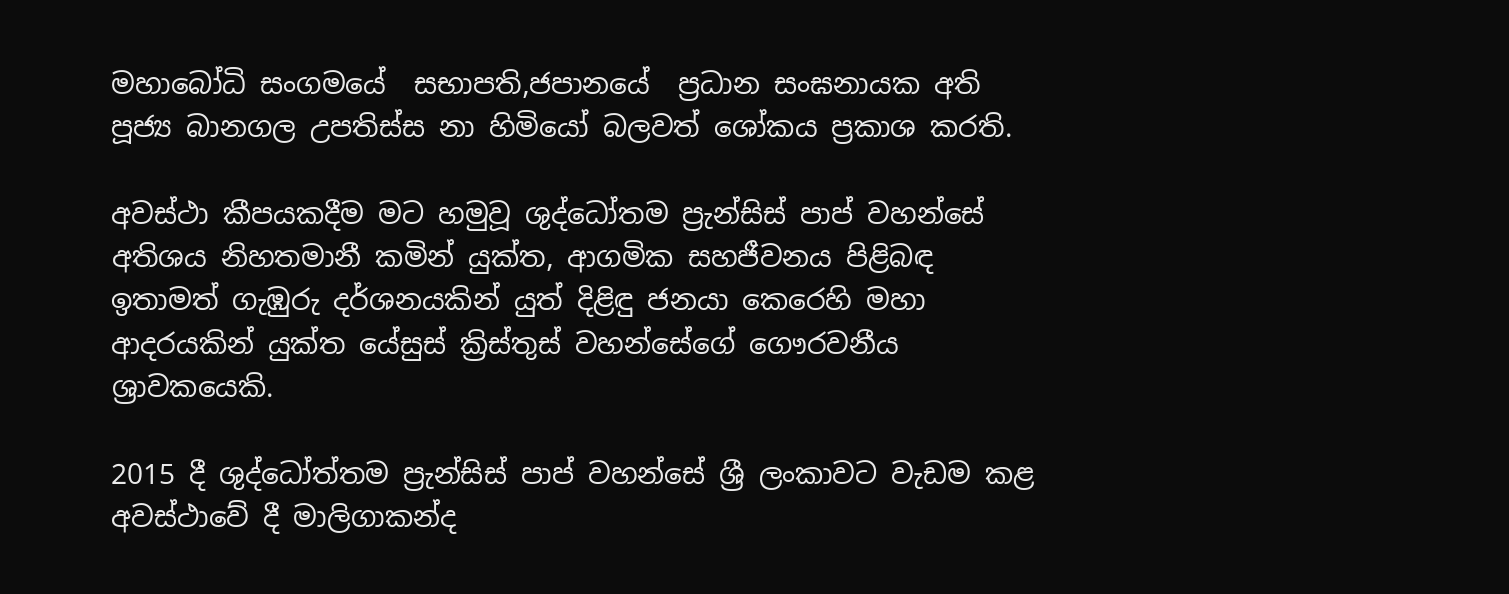මහාබෝධි සංගමයේ  සභාපති,ජපානයේ  ප්‍රධාන සංඝනායක අති පූජ්‍ය බානගල උපතිස්ස නා හිමියෝ බලවත් ශෝකය ප්‍රකාශ කරති.

අවස්ථා කීපයකදීම මට හමුවූ ශුද්ධෝතම ප්‍රැන්සිස් පාප් වහන්සේ  අතිශය නිහතමානී කමින් යුක්ත, ආගමික සහජීවනය පිළිබඳ ඉතාමත් ගැඹුරු දර්ශනයකින් යුත් දිළිඳු ජනයා කෙරෙහි මහා ආදරයකින් යුක්ත යේසුස් ක්‍රිස්තුස් වහන්සේගේ ගෞරවනීය ශ්‍රාවකයෙකි.

2015 දී ශුද්ධෝත්තම ප්‍රැන්සිස් පාප් වහන්සේ ශ්‍රී ලංකාවට වැඩම කළ අවස්ථාවේ දී මාලිගාකන්ද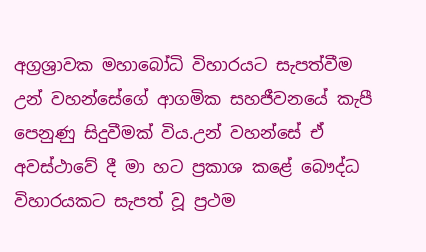අග්‍රශ්‍රාවක මහාබෝධි විහාරයට සැපත්වීම උන් වහන්සේගේ ආගමික සහජීවනයේ කැපී පෙනුණු සිදුවීමක් විය.උන් වහන්සේ ඒ අවස්ථාවේ දී මා හට ප්‍රකාශ කළේ බෞද්ධ විහාරයකට සැපත් වූ ප්‍රථම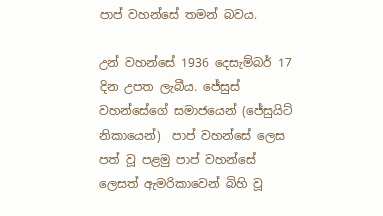පාප් වහන්සේ තමන් බවය.

උන් වහන්සේ 1936 දෙසැම්බර් 17 දින උපත ලැබීය. ජේසුස් වහන්සේගේ සමාජයෙන් (ජේසුයිට් නිකායෙන්)  පාප් වහන්සේ ලෙස පත් වූ පළමු පාප් වහන්සේ ලෙසත් ඇමරිකාවෙන් බිහි වූ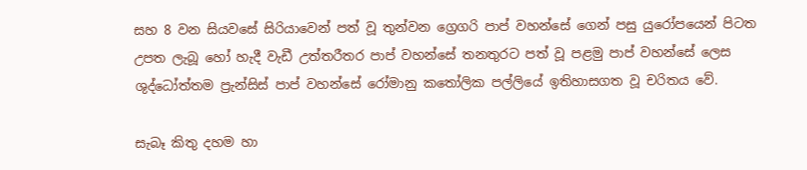සහ 8 වන සියවසේ සිරියාවෙන් පත් වූ තුන්වන ග්‍රෙගරි පාප් වහන්සේ ගෙන් පසු යුරෝපයෙන් පිටත උපත ලැබූ හෝ හැදී වැඩී උත්තරීතර පාප් වහන්සේ තනතුරට පත් වූ පළමු පාප් වහන්සේ ලෙස ශුද්ධෝත්තම ප්‍රැන්සිස් පාප් වහන්සේ රෝමානු කතෝලික පල්ලියේ ඉතිහාසගත වූ චරිතය වේ.

සැබෑ කිතු දහම හා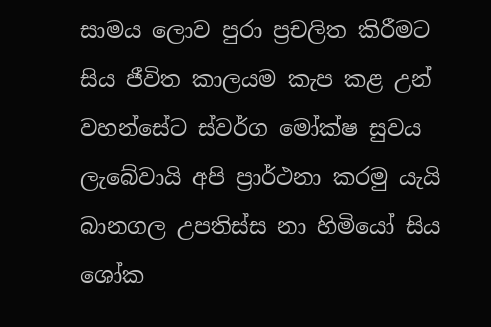සාමය ලොව පුරා ප්‍රචලිත කිරීමට සිය ජීවිත කාලයම කැප කළ උන් වහන්සේට ස්වර්ග මෝක්ෂ සුවය ලැබේවායි අපි ප්‍රාර්ථනා කරමු යැයි බානගල උපතිස්ස නා හිමියෝ සිය ශෝක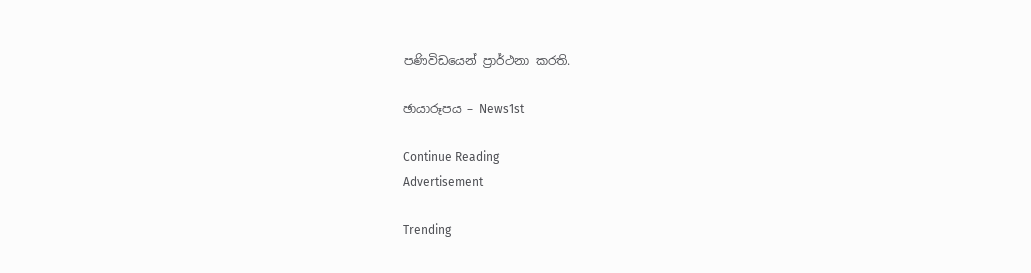පණිවිඩයෙන් ප්‍රාර්ථනා කරති.

ඡායාරූපය – News1st

Continue Reading
Advertisement

Trending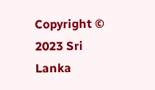Copyright © 2023 Sri Lanka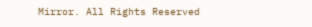Mirror. All Rights Reserved